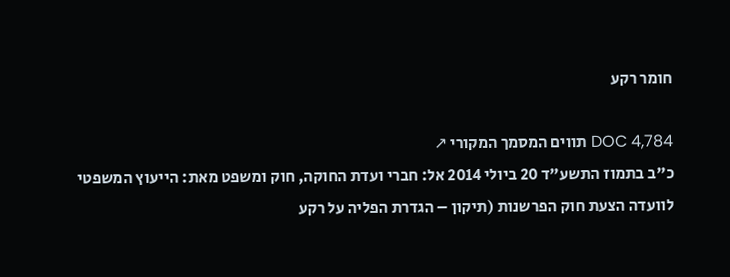חומר רקע

DOC 4,784 תווים המסמך המקורי ↗
כ"ב בתמוז התשע"ד 20 ביולי 2014 אל: חברי ועדת החוקה, חוק ומשפט מאת: הייעוץ המשפטי לוועדה הצעת חוק הפרשנות (תיקון – הגדרת הפליה על רקע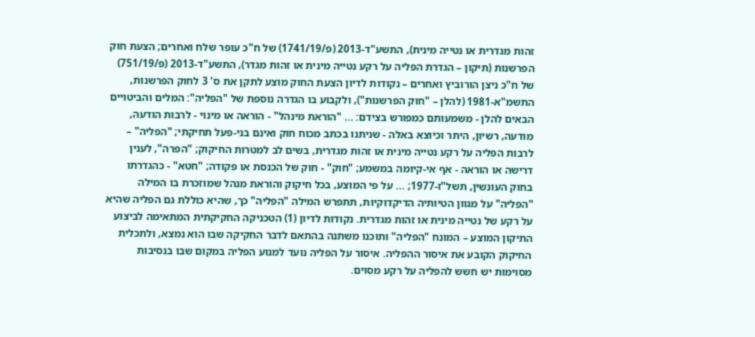זהות מגדרית או נטייה מינית), התשע"ד-2013 (פ/1741/19) של ח"כ עופר שלח ואחרים; הצעת חוק הפרשנות (תיקון – הגדרת הפליה על רקע נטייה מינית או זהות מגדר), התשע"ד-2013 (פ/751/19) של ח"כ ניצן הורוביץ ואחרים – נקודות לדיון הצעת החוק מוצע לתקן את ס' 3 לחוק הפרשנות, התשמ"א-1981 (להלן – "חוק הפרשנות"), ולקבוע בו הגדרה נוספת של "הפליה": המלים והביטויים הבאים להלן - משמעותם כמפורש בצידם: ... "הוראת מינהל" - הוראה או מינוי - לרבות הודעה, מודעה, רשיון, היתר וכיוצא באלה - שניתנו בכתב מכוח חוק ואינם בני-פעל תחיקתי; "הפליה" – לרבות הפליה על רקע נטייה מינית או זהות מגדרית, בשים לב למטרות החיקוק; "הפרה", לענין דרישה או הוראה - אף אי-קיומה במשמע; "חוק" - חוק של הכנסת או פקודה; "חטא" - כהגדרתו בחוק העונשין, תשל"ז-1977; ... על פי המוצע, בכל חיקוק והוראת מנהל שמוזכרת בו המילה "הפליה" על מגוון הטיותיה הדיקדוקיות, תתפרש המילה "הפליה" כך, שהיא כוללת גם הפליה שהיא על רקע של נטייה מינית או זהות מגדרית. נקודות לדיון (1) הטכניקה החקיקתית המתאימה לביצוע התיקון המוצע – המונח "הפליה" ותוכנו משתנה בהתאם לדבר החקיקה שבו הוא נמצא, ולתכלית החיקוק הקובע את איסור ההפליה. איסור על הפליה נועד למנוע הפליה במקום שבו בנסיבות מסוימות יש חשש להפליה על רקע מסוים.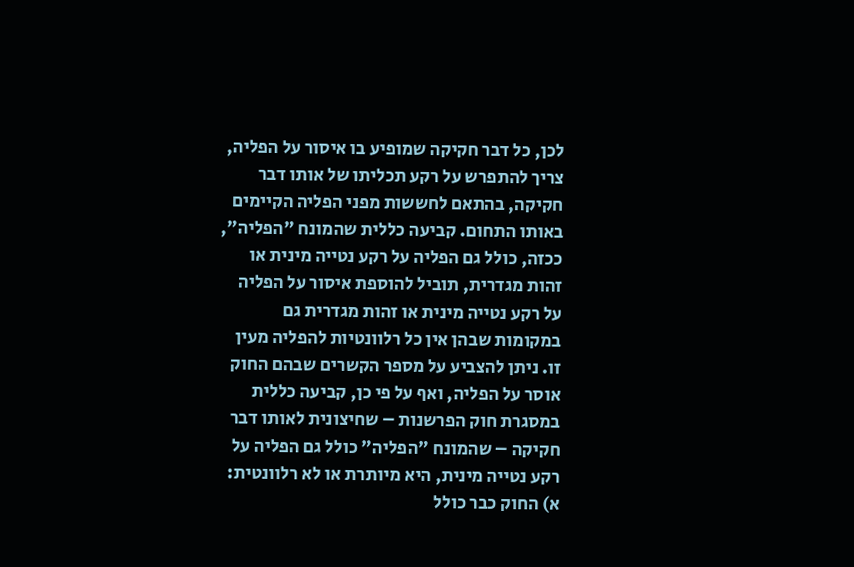לכן, כל דבר חקיקה שמופיע בו איסור על הפליה, צריך להתפרש על רקע תכליתו של אותו דבר חקיקה, בהתאם לחששות מפני הפליה הקיימים באותו התחום. קביעה כללית שהמונח "הפליה", ככזה, כולל גם הפליה על רקע נטייה מינית או זהות מגדרית, תוביל להוספת איסור על הפליה על רקע נטייה מינית או זהות מגדרית גם במקומות שבהן אין כל רלוונטיות להפליה מעין זו. ניתן להצביע על מספר הקשרים שבהם החוק אוסר על הפליה, ואף על פי כן, קביעה כללית במסגרת חוק הפרשנות – שחיצונית לאותו דבר חקיקה – שהמונח "הפליה" כולל גם הפליה על רקע נטייה מינית, היא מיותרת או לא רלוונטית: א) החוק כבר כולל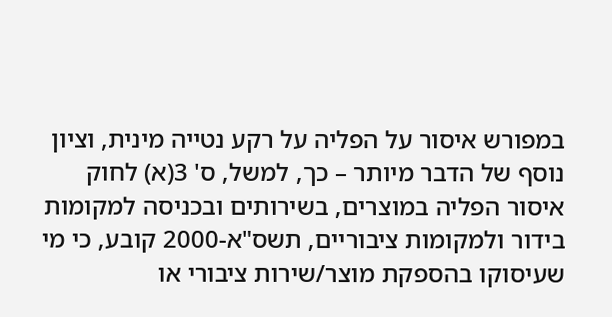במפורש איסור על הפליה על רקע נטייה מינית, וציון נוסף של הדבר מיותר – כך, למשל, ס' 3(א) לחוק איסור הפליה במוצרים, בשירותים ובכניסה למקומות בידור ולמקומות ציבוריים, תשס"א-2000 קובע, כי מי שעיסוקו בהספקת מוצר/שירות ציבורי או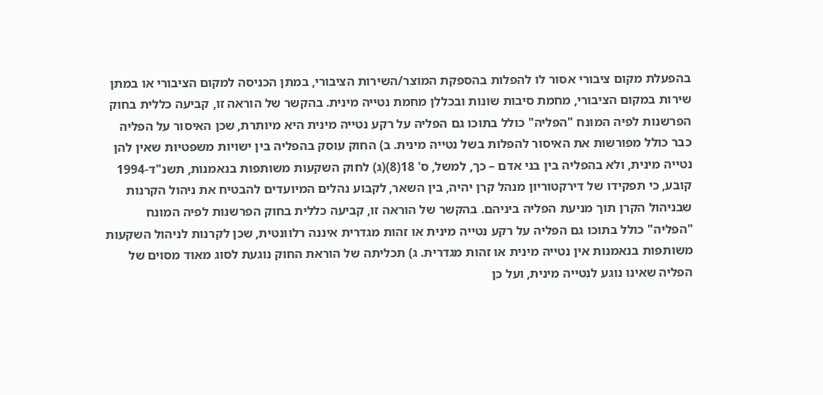בהפעלת מקום ציבורי אסור לו להפלות בהספקת המוצר/השירות הציבורי, במתן הכניסה למקום הציבורי או במתן שירות במקום הציבורי, מחמת סיבות שונות ובכללן מחמת נטייה מינית. בהקשר של הוראה זו, קביעה כללית בחוק הפרשנות לפיה המונח "הפליה" כולל בתוכו גם הפליה על רקע נטייה מינית היא מיותרת, שכן האיסור על הפליה כבר כולל מפורשות את האיסור להפלות בשל נטייה מינית. ב) החוק עוסק בהפליה בין ישויות משפטיות שאין להן נטייה מינית, ולא בהפליה בין בני אדם – כך, למשל, ס' 18(8)(ג) לחוק השקעות משותפות בנאמנות, תשנ"ד-1994 קובע, כי תפקידו של דירקטוריון מנהל קרן יהיה, בין השאר, לקבוע נהלים המיועדים להבטיח את ניהול הקרנות שבניהול הקרן תוך מניעת הפליה ביניהם. בהקשר של הוראה זו, קביעה כללית בחוק הפרשנות לפיה המונח "הפליה" כולל בתוכו גם הפליה על רקע נטייה מינית או זהות מגדרית איננה רלוונטית, שכן לקרנות לניהול השקעות משותפות בנאמנות אין נטייה מינית או זהות מגדרית. ג) תכליתה של הוראת החוק נוגעת לסוג מאוד מסוים של הפליה שאינו נוגע לנטייה מינית, ועל כן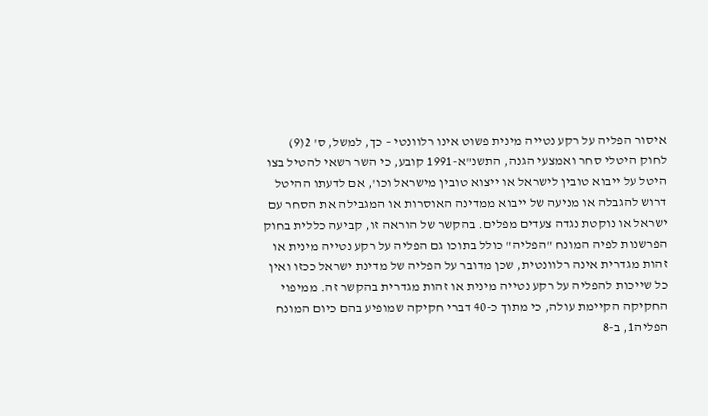איסור הפליה על רקע נטייה מינית פשוט אינו רלוונטי – כך, למשל, ס' 2(9) לחוק היטלי סחר ואמצעי הגנה, התשנ"א-1991 קובע, כי השר רשאי להטיל בצו היטל על ייבוא טובין לישראל או ייצוא טובין מישראל וכו', אם לדעתו ההיטל דרוש להגבלה או מניעה של ייבוא ממדינה האוסרות או המגבילה את הסחר עם ישראל או נוקטת נגדה צעדים מפלים. בהקשר של הוראה זו, קביעה כללית בחוק הפרשנות לפיה המונח "הפליה" כולל בתוכו גם הפליה על רקע נטייה מינית או זהות מגדרית אינה רלוונטית, שכן מדובר על הפליה של מדינת ישראל ככזו ואין כל שייכות להפליה על רקע נטייה מינית או זהות מגדרית בהקשר זה. ממיפוי החקיקה הקיימת עולה, כי מתוך כ-40 דברי חקיקה שמופיע בהם כיום המונח הפליה1, ב-8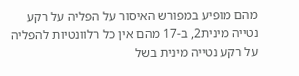מהם מופיע במפורש האיסור על הפליה על רקע נטייה מינית2, ב-17 מהם אין כל רלוונטיות להפליה על רקע נטייה מינית בשל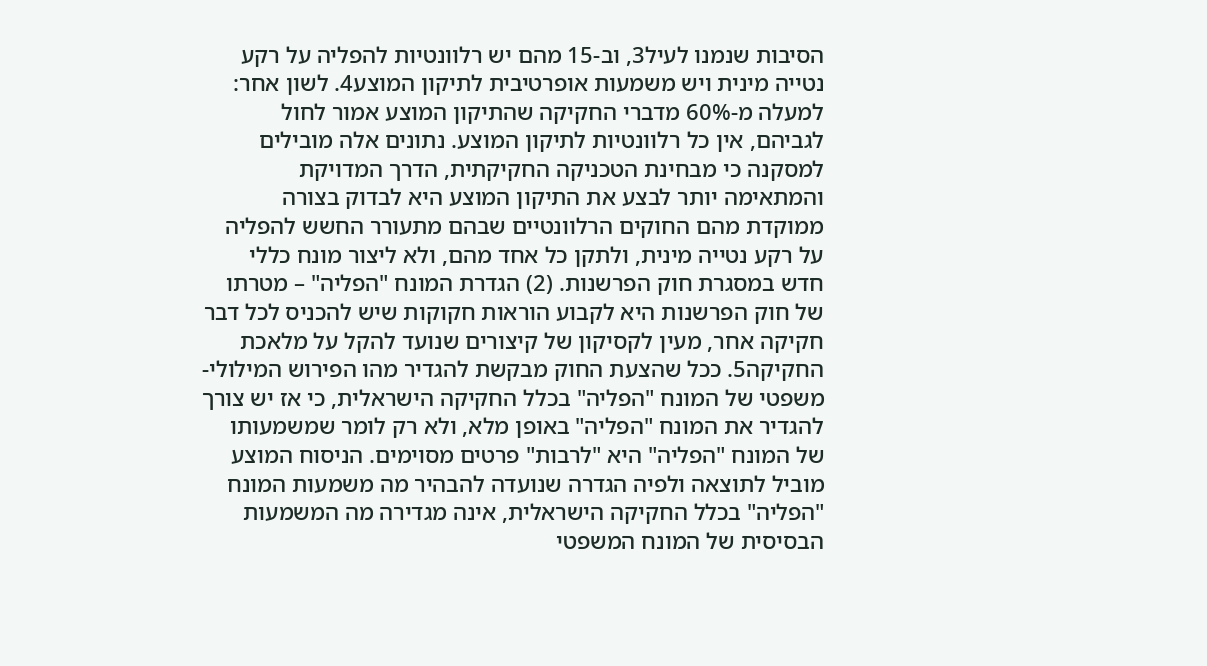הסיבות שנמנו לעיל3, וב-15 מהם יש רלוונטיות להפליה על רקע נטייה מינית ויש משמעות אופרטיבית לתיקון המוצע4. לשון אחר: למעלה מ-60% מדברי החקיקה שהתיקון המוצע אמור לחול לגביהם, אין כל רלוונטיות לתיקון המוצע. נתונים אלה מובילים למסקנה כי מבחינת הטכניקה החקיקתית, הדרך המדויקת והמתאימה יותר לבצע את התיקון המוצע היא לבדוק בצורה ממוקדת מהם החוקים הרלוונטיים שבהם מתעורר החשש להפליה על רקע נטייה מינית, ולתקן כל אחד מהם, ולא ליצור מונח כללי חדש במסגרת חוק הפרשנות. (2) הגדרת המונח "הפליה" – מטרתו של חוק הפרשנות היא לקבוע הוראות חקוקות שיש להכניס לכל דבר חקיקה אחר, מעין לקסיקון של קיצורים שנועד להקל על מלאכת החקיקה5. ככל שהצעת החוק מבקשת להגדיר מהו הפירוש המילולי-משפטי של המונח "הפליה" בכלל החקיקה הישראלית, כי אז יש צורך להגדיר את המונח "הפליה" באופן מלא, ולא רק לומר שמשמעותו של המונח "הפליה" היא "לרבות" פרטים מסוימים. הניסוח המוצע מוביל לתוצאה ולפיה הגדרה שנועדה להבהיר מה משמעות המונח "הפליה" בכלל החקיקה הישראלית, אינה מגדירה מה המשמעות הבסיסית של המונח המשפטי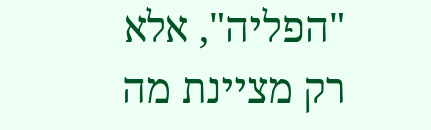"הפליה", אלא רק מציינת מה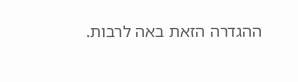ההגדרה הזאת באה לרבות.